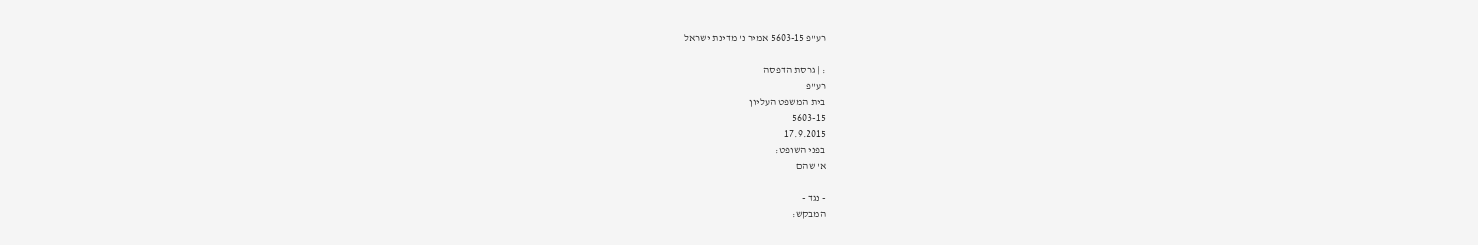רע"פ 5603-15 אמיר נ' מדינת ישראל

: | גרסת הדפסה
רע"פ
בית המשפט העליון
5603-15
17.9.2015
בפני השופט:
א' שהם

- נגד -
המבקש: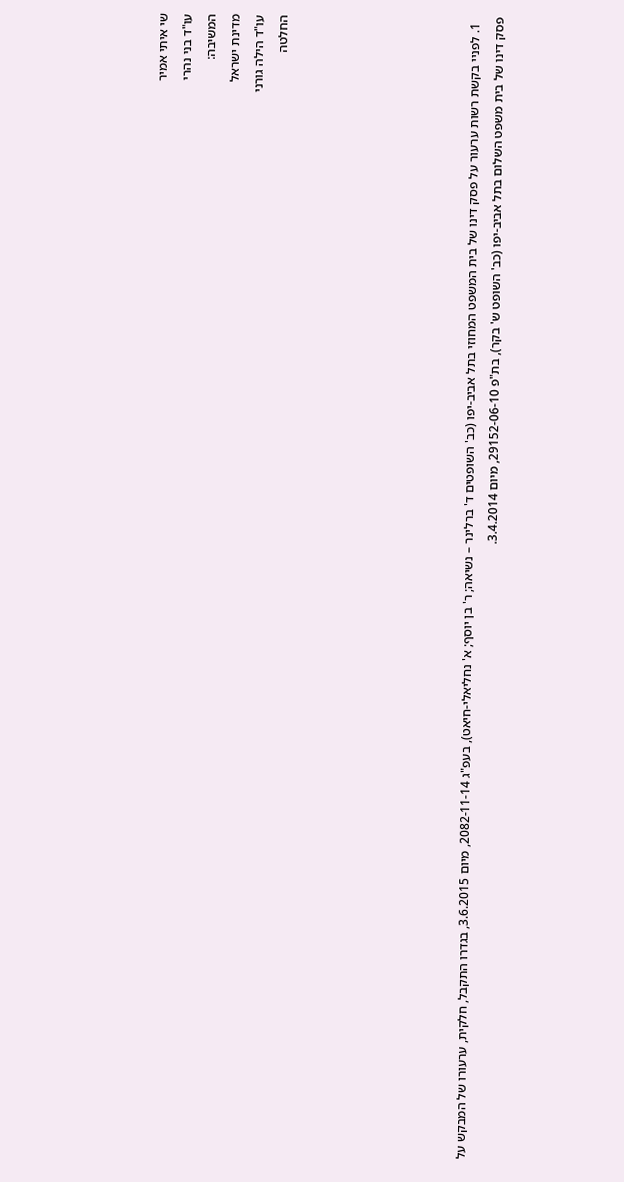שי איתי אמיר
עו"ד בני נהרי
המשיבה:
מדינת ישראל
עו"ד הילה גורני
החלטה







  1. לפניי בקשת רשות ערעור על פסק דינו של בית המשפט המחוזי בתל אביב-יפו (כב' השופטים ד' ברלינר – נשיאה; ר' בן יוסף; א' נחליאלי-חיאט), בעפ"ג 2082-11-14, מיום 3.6.2015, בגדרו התקבל, חלקית, ערעורו של המבקש על פסק דינו של בית משפט השלום בתל אביב-יפו (כב' השופט ש' בקר), בת"פ 29152-06-10, מיום 3.4.2014.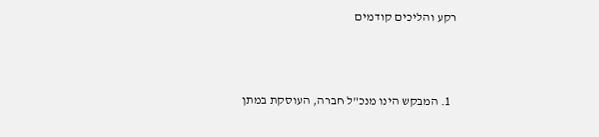רקע והליכים קודמים



  1. המבקש הינו מנכ"ל חברה, העוסקת במתן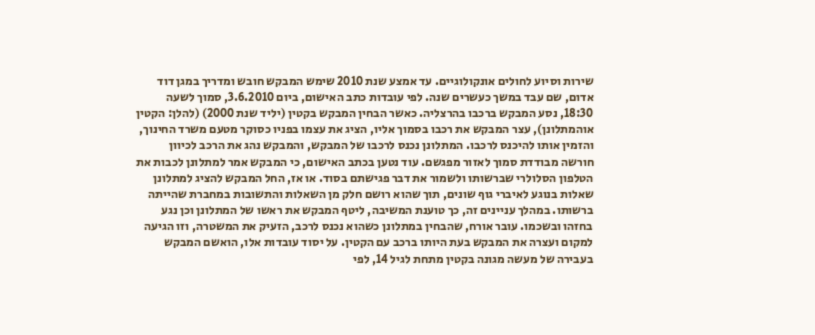שירות וסיוע לחולים אונקולוגיים. עד אמצע שנת 2010 שימש המבקש חובש ומדריך במגן דוד אדום, שם עבד במשך כעשרים שנה. לפי עובדות כתב האישום, ביום 3.6.2010, סמוך לשעה 18:30, נסע המבקש ברכבו בהרצליה. כאשר הבחין המבקש בקטין (יליד שנת 2000) (להלן: הקטין אוהמתלונן), עצר המבקש את רכבו בסמוך אליו, הציג את עצמו בפניו כסוקר מטעם משרד החינוך, והזמין אותו להיכנס לרכבו. המתלונן נכנס לרכבו של המבקש, והמבקש נהג את הרכב לכיוון חורשה מבודדת סמוך לאזור מפגשם. עוד נטען בכתב האישום, כי המבקש אמר למתלונן לכבות את הטלפון הסלולרי שברשותו ולשמור את דבר פגישתם בסוד. או אז, החל המבקש להציג למתלונן שאלות בנוגע לאיברי גוף שונים, תוך שהוא רושם חלק מן השאלות והתשובות במחברת שהייתה ברשותו. במהלך עניינים זה, כך טוענת המשיבה, ליטף המבקש את ראשו של המתלונן וכן נגע בחזהו ובשכמו. עובר אורח, שהבחין במתלונן כשהוא נכנס לרכב, הזעיק את המשטרה, וזו הגיעה למקום ועצרה את המבקש בעת היותו ברכב עם הקטין. על יסוד עובדות אלו, הואשם המבקש בעבירה של מעשה מגונה בקטין מתחת לגיל 14, לפי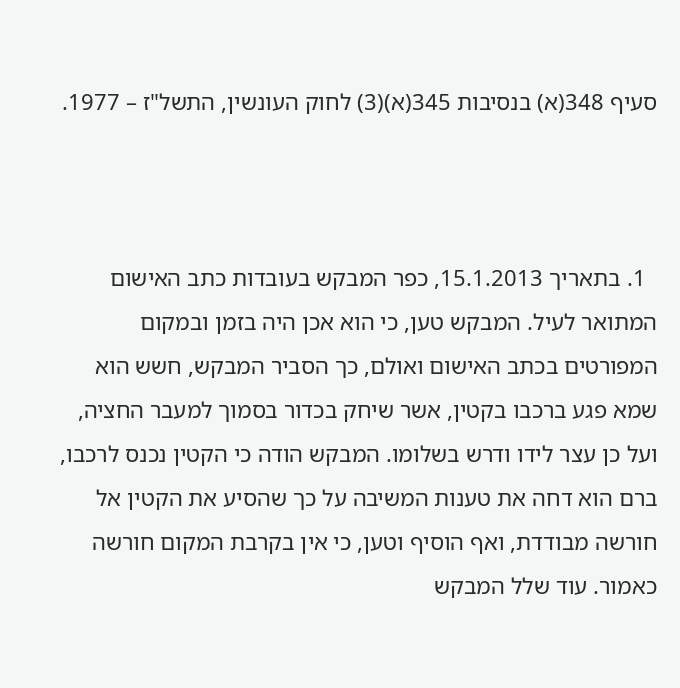סעיף 348(א) בנסיבות 345(א)(3) לחוק העונשין, התשל"ז – 1977.



  1. בתאריך 15.1.2013, כפר המבקש בעובדות כתב האישום המתואר לעיל. המבקש טען, כי הוא אכן היה בזמן ובמקום המפורטים בכתב האישום ואולם, כך הסביר המבקש, חשש הוא שמא פגע ברכבו בקטין, אשר שיחק בכדור בסמוך למעבר החציה, ועל כן עצר לידו ודרש בשלומו. המבקש הודה כי הקטין נכנס לרכבו, ברם הוא דחה את טענות המשיבה על כך שהסיע את הקטין אל חורשה מבודדת, ואף הוסיף וטען, כי אין בקרבת המקום חורשה כאמור. עוד שלל המבקש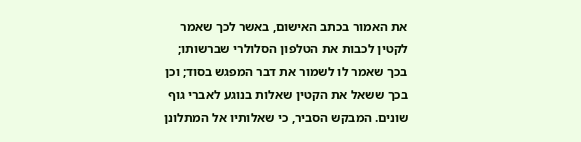את האמור בכתב האישום, באשר לכך שאמר לקטין לכבות את הטלפון הסלולרי שברשותו; בכך שאמר לו לשמור את דבר המפגש בסוד; וכן בכך ששאל את הקטין שאלות בנוגע לאברי גוף שונים. המבקש הסביר, כי שאלותיו אל המתלונן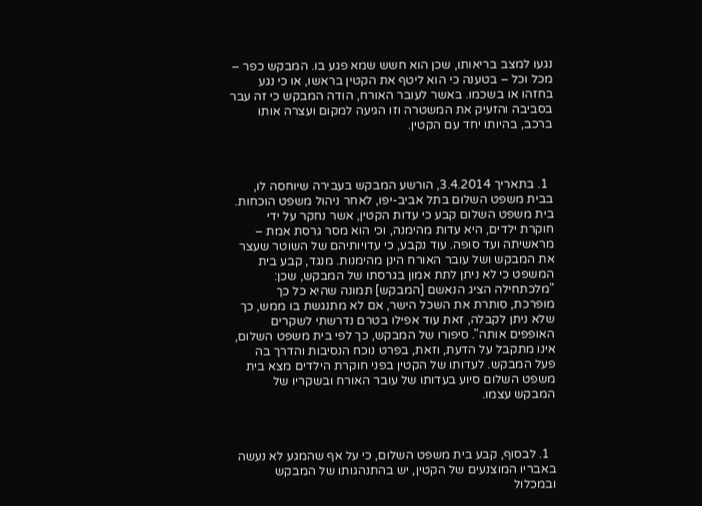נגעו למצב בריאותו, שכן הוא חשש שמא פגע בו. המבקש כפר – מכל וכל – בטענה כי הוא ליטף את הקטין בראשו, או כי נגע בחזהו או בשכמו. באשר לעובר האורח, הודה המבקש כי זה עבר בסביבה והזעיק את המשטרה וזו הגיעה למקום ועצרה אותו ברכב, בהיותו יחד עם הקטין.



  1. בתאריך 3.4.2014, הורשע המבקש בעבירה שיוחסה לו, בבית משפט השלום בתל אביב-יפו, לאחר ניהול משפט הוכחות. בית משפט השלום קבע כי עדות הקטין, אשר נחקר על ידי חוקרת ילדים, היא עדות מהימנה, וכי הוא מסר גרסת אמת – מראשיתה ועד סופה. עוד נקבע, כי עדויותיהם של השוטר שעצר את המבקש ושל עובר האורח הינן מהימנות. מנגד, קבע בית המשפט כי לא ניתן לתת אמון בגרסתו של המבקש, שכן: "מלכתחילה הציג הנאשם [המבקש] תמונה שהיא כל כך מופרכת, סותרת את השכל הישר, אם לא מתנגשת בו ממש, כך שלא ניתן לקבלה, זאת עוד אפילו בטרם נדרשתי לשקרים האופפים אותה". סיפורו של המבקש, כך לפי בית משפט השלום, אינו מתקבל על הדעת, וזאת, בפרט נוכח הנסיבות והדרך בה פעל המבקש. לעדותו של הקטין בפני חוקרת הילדים מצא בית משפט השלום סיוע בעדותו של עובר האורח ובשקריו של המבקש עצמו.



  1. לבסוף, קבע בית משפט השלום, כי על אף שהמגע לא נעשה באבריו המוצנעים של הקטין, יש בהתנהגותו של המבקש ובמכלול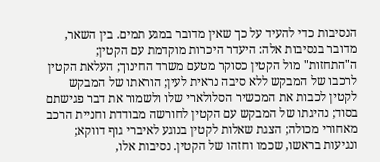הנסיבות כדי להעיד על כך שאין מדובר במגע תמים. בין השאר, מדובר בנסיבות אלה: היעדר היכרות מוקדמת עם הקטין; ה"התחזות" מול הקטין כסוקר מטעם משרד החינוך; העלאת הקטין לרכבו של המבקש ללא סיבה נראית לעין; הוראתו של המבקש לקטין לכבות את המכשיר הסלולארי שלו ולשמור את דבר פגישתם בסוד; נהיגתו של המבקש עם הקטין לחורשה מבודדת וחניית הרכב מאחורי מכולה; הצגת שאלות לקטין בנוגע לאיברי גוף דווקא; ונגיעות בראשו, שכמו וחזהו של הקטין. נסיבות אלו,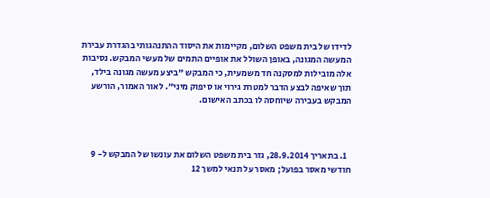לדידו של בית משפט השלום, מקיימות את היסוד ההתנהגותי בהגדרת עבירת המעשה המגונה, באופן השולל את אופיים התמים של מעשי המבקש. נסיבות אלה מובילות למסקנה חד משמעית, כי המבקש "ביצע מעשה מגונה בילד, תוך שאיפה לבצע הדבר למטרת גירוי או סיפוק מיני". לאור האמור, הורשע המבקש בעבירה שיוחסה לו בכתב האישום.



  1. בתאריך 28.9.2014, גזר בית משפט השלום את עונשו של המבקש ל- 9 חודשי מאסר בפועל; מאסר על תנאי למשך 12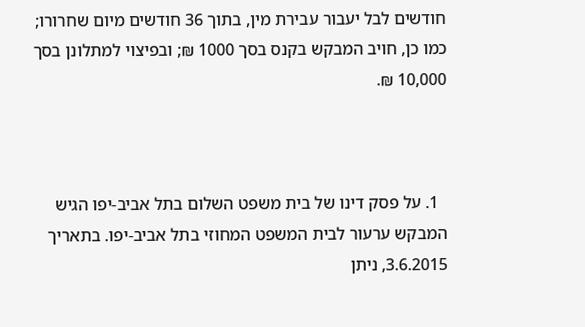חודשים לבל יעבור עבירת מין, בתוך 36 חודשים מיום שחרורו; כמו כן, חויב המבקש בקנס בסך 1000 ₪; ובפיצוי למתלונן בסך 10,000 ₪.



  1. על פסק דינו של בית משפט השלום בתל אביב-יפו הגיש המבקש ערעור לבית המשפט המחוזי בתל אביב-יפו. בתאריך 3.6.2015, ניתן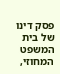פסק דינו של בית המשפט המחוזי,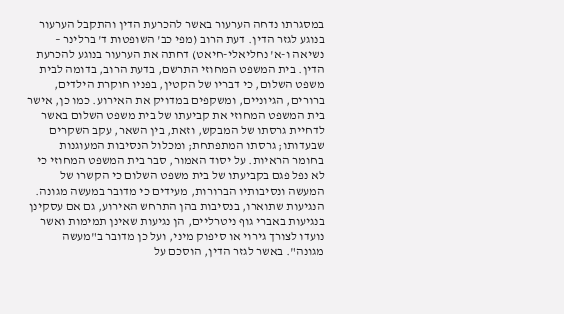במסגרתו נדחה הערעור באשר להכרעת הדין והתקבל הערעור בנוגע לגזר הדין. דעת הרוב (מפי כב' השופטות ד' ברלינר – נשיאה ו-א' נחליאלי-חיאט) דחתה את הערעור בנוגע להכרעת הדין. בית המשפט המחוזי התרשם, בדעת הרוב, בדומה לבית משפט השלום, כי דבריו של הקטין, בפניו חוקרת הילדים, ברורים, הגיוניים, ומשקפים במדויק את האירוע. כמו כן, אישר בית המשפט המחוזי את קביעתו של בית משפט השלום באשר לדחיית גרסתו של המבקש, וזאת, בין השאר, עקב השקרים שבעדותו; גרסתו המתפתחת; ומכלול הנסיבות המעוגנות בחומר הראיות. על יסוד האמור, סבר בית המשפט המחוזי כי לא נפל פגם בקביעתו של בית משפט השלום כי הקשרו של המעשה ונסיבותיו הברורות, מעידים כי מדובר במעשה מגונה. הנגיעות שתוארו, בנסיבות בהן התרחש האירוע, גם אם עסקינן בנגיעות באברי גוף ניטרליים, הן נגיעות שאינן תמימות ואשר נועדו לצורך גירוי או סיפוק מיני, ועל כן מדובר ב"מעשה מגונה". באשר לגזר הדין, הוסכם על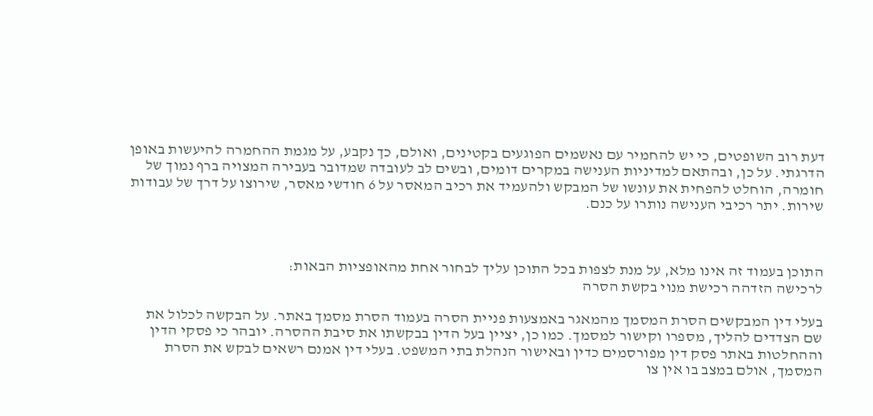דעת רוב השופטים, כי יש להחמיר עם נאשמים הפוגעים בקטינים, ואולם, כך נקבע, על מגמת ההחמרה להיעשות באופן הדרגתי. על כן, ובהתאם למדיניות הענישה במקרים דומים, ובשים לב לעובדה שמדובר בעבירה המצויה ברף נמוך של חומרה, הוחלט להפחית את עונשו של המבקש ולהעמיד את רכיב המאסר על 6 חודשי מאסר, שירוצו על דרך של עבודות שירות. יתר רכיבי הענישה נותרו על כנם.



התוכן בעמוד זה אינו מלא, על מנת לצפות בכל התוכן עליך לבחור אחת מהאופציות הבאות:
לרכישה הזדהה רכישת מנוי בקשת הסרה

בעלי דין המבקשים הסרת המסמך מהמאגר באמצעות פניית הסרה בעמוד הסרת מסמך באתר. על הבקשה לכלול את שם הצדדים להליך, מספרו וקישור למסמך. כמו כן, יציין בעל הדין בבקשתו את סיבת ההסרה. יובהר כי פסקי הדין וההחלטות באתר פסק דין מפורסמים כדין ובאישור הנהלת בתי המשפט. בעלי דין אמנם רשאים לבקש את הסרת המסמך, אולם במצב בו אין צו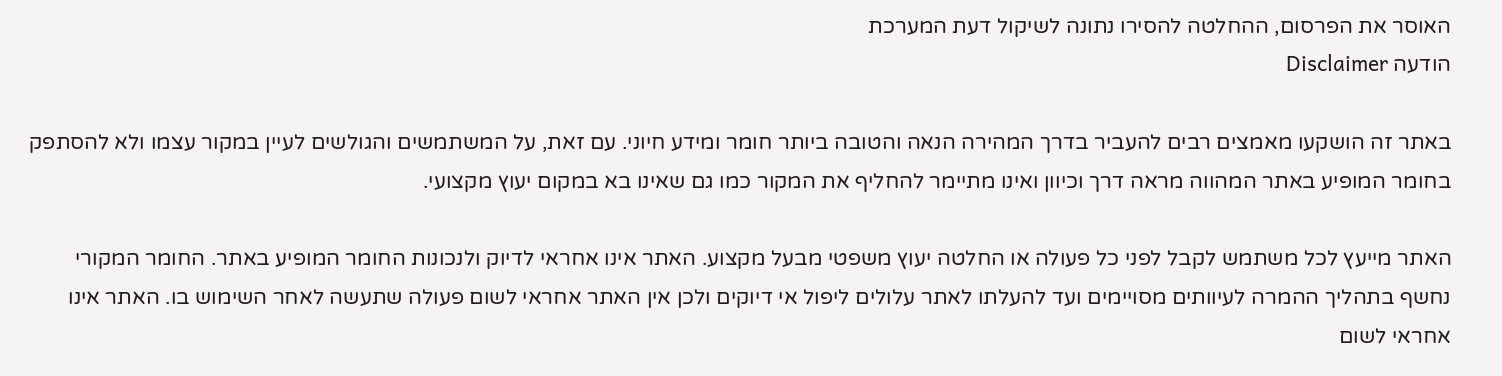האוסר את הפרסום, ההחלטה להסירו נתונה לשיקול דעת המערכת
הודעה Disclaimer

באתר זה הושקעו מאמצים רבים להעביר בדרך המהירה הנאה והטובה ביותר חומר ומידע חיוני. עם זאת, על המשתמשים והגולשים לעיין במקור עצמו ולא להסתפק בחומר המופיע באתר המהווה מראה דרך וכיוון ואינו מתיימר להחליף את המקור כמו גם שאינו בא במקום יעוץ מקצועי.

האתר מייעץ לכל משתמש לקבל לפני כל פעולה או החלטה יעוץ משפטי מבעל מקצוע. האתר אינו אחראי לדיוק ולנכונות החומר המופיע באתר. החומר המקורי נחשף בתהליך ההמרה לעיוותים מסויימים ועד להעלתו לאתר עלולים ליפול אי דיוקים ולכן אין האתר אחראי לשום פעולה שתעשה לאחר השימוש בו. האתר אינו אחראי לשום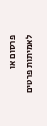פרסום או לאמיתות פרטים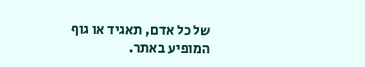של כל אדם, תאגיד או גוף המופיע באתר.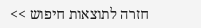חזרה לתוצאות חיפוש >>